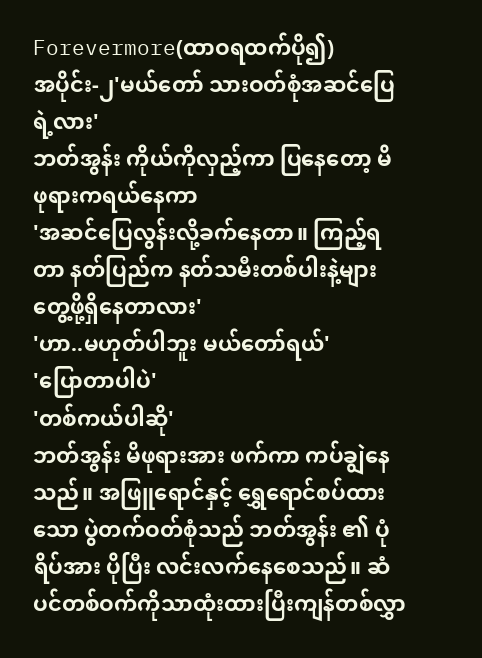Forevermore(ထာဝရထက်ပို၍)
အပိုင်း-၂'မယ်တော် သားဝတ်စုံအဆင်ပြေရဲ့လား'
ဘတ်အွန်း ကိုယ်ကိုလှည့်ကာ ပြနေတော့ မိဖုရားကရယ်နေကာ
'အဆင်ပြေလွန်းလို့ခက်နေတာ။ ကြည့်ရတာ နတ်ပြည်က နတ်သမီးတစ်ပါးနဲ့များ တွေ့ဖို့ရှိနေတာလား'
'ဟာ..မဟုတ်ပါဘူး မယ်တော်ရယ်'
'ပြောတာပါပဲ'
'တစ်ကယ်ပါဆို'
ဘတ်အွန်း မိဖုရားအား ဖက်ကာ ကပ်ချွဲနေသည်။ အဖြူရောင်နှင့် ရွှေရောင်စပ်ထားသော ပွဲတက်ဝတ်စုံသည် ဘတ်အွန်း ၏ ပုံရိပ်အား ပိုပြီး လင်းလက်နေစေသည်။ ဆံပင်တစ်ဝက်ကိုသာထုံးထားပြီးကျန်တစ်လွှာ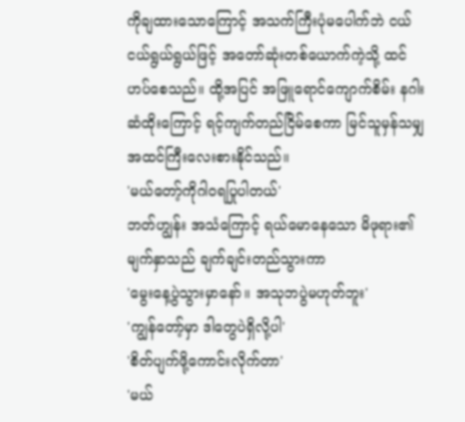ကိုချထားသောကြောင့် အသက်ကြီးပုံမပေါက်ဘဲ ငယ်ငယ်ရွယ်ရွယ်ဖြင့် အတော်ဆုံးတစ်ယောက်ကဲ့သို့ ထင်ဟပ်စေသည်။ ထို့အပြင် အဖြူရောင်ကျောက်စိမ်း နဂါး ဆံထိုးကြောင့် ရင့်ကျက်တည်ငြိမ်စေကာ မြင်သူမှန်သမျှ အထင်ကြီးလေးစားနိုင်သည်။
'မယ်တော့်ကိုဂါဝရပြုပါတယ်'
ဘတ်ဟျွန်း အသံကြောင့် ရယ်မောနေသော မိဖုရား၏မျက်နှာသည် ချက်ချင်းတည်သွားကာ
'မွေးနေ့ပွဲသွားမှာနော်။ အသုဘပွဲမဟုတ်ဘူး'
'ကျွန်တော့်မှာ ဒါတွေပဲရှိလို့ပါ'
'စိတ်ပျက်ဖို့ကောင်းလိုက်တာ'
'မယ်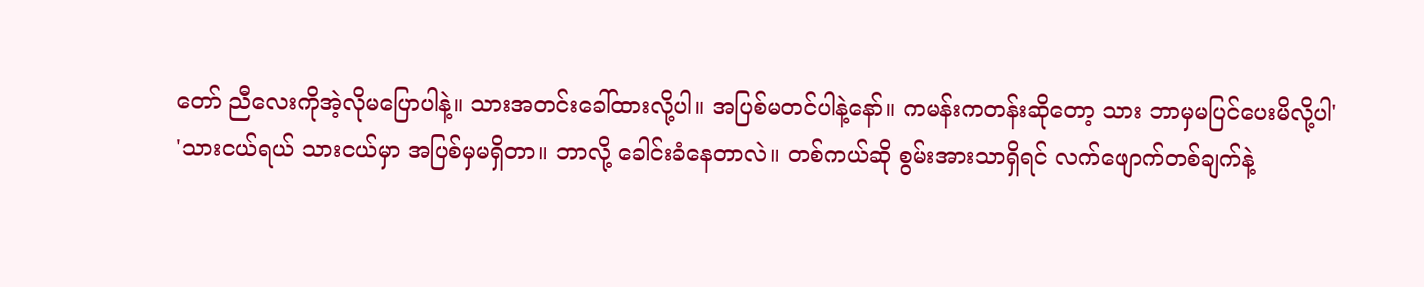တော် ညီလေးကိုအဲ့လိုမပြောပါနဲ့။ သားအတင်းခေါ်ထားလို့ပါ။ အပြစ်မတင်ပါနဲ့နော်။ ကမန်းကတန်းဆိုတော့ သား ဘာမှမပြင်ပေးမိလို့ပါ'
'သားငယ်ရယ် သားငယ်မှာ အပြစ်မှမရှိတာ။ ဘာလို့ ခေါင်းခံနေတာလဲ။ တစ်ကယ်ဆို စွမ်းအားသာရှိရင် လက်ဖျောက်တစ်ချက်နဲ့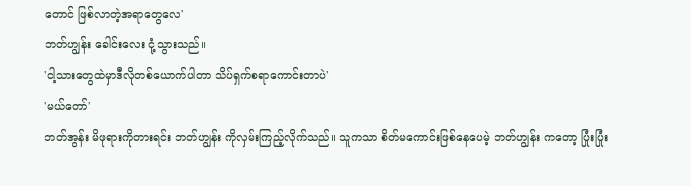တောင် ဖြစ်လာတဲ့အရာတွေလေ'
ဘတ်ဟျွန်း ခေါင်းလေး ငုံ့သွားသည်။
'ငါ့သားတွေထဲမှာဒီလိုတစ်ယောက်ပါတာ သိပ်ရှက်စရာကောင်းတာပဲ'
'မယ်တော်'
ဘတ်အွန်း မိဖုရားကိုတားရင်း ဘတ်ဟျွန်း ကိုလှမ်းကြည့်လိုက်သည်။ သူကသာ စိတ်မကောင်းဖြစ်နေပေမဲ့ ဘတ်ဟျွန်း ကတော့ ပြုံးပြုံး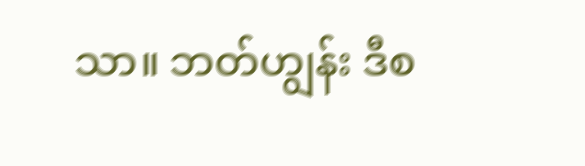သာ။ ဘတ်ဟျွန်း ဒီစ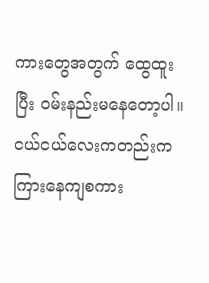ကားတွေအတွက် ထွေထူးပြီး ဝမ်းနည်းမနေတော့ပါ။ ငယ်ငယ်လေးကတည်းကကြားနေကျစကား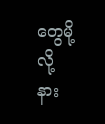တွေမို့လို့ နား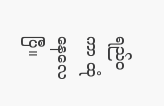ရည်ဝကာ ထုံနေလေပြီ။